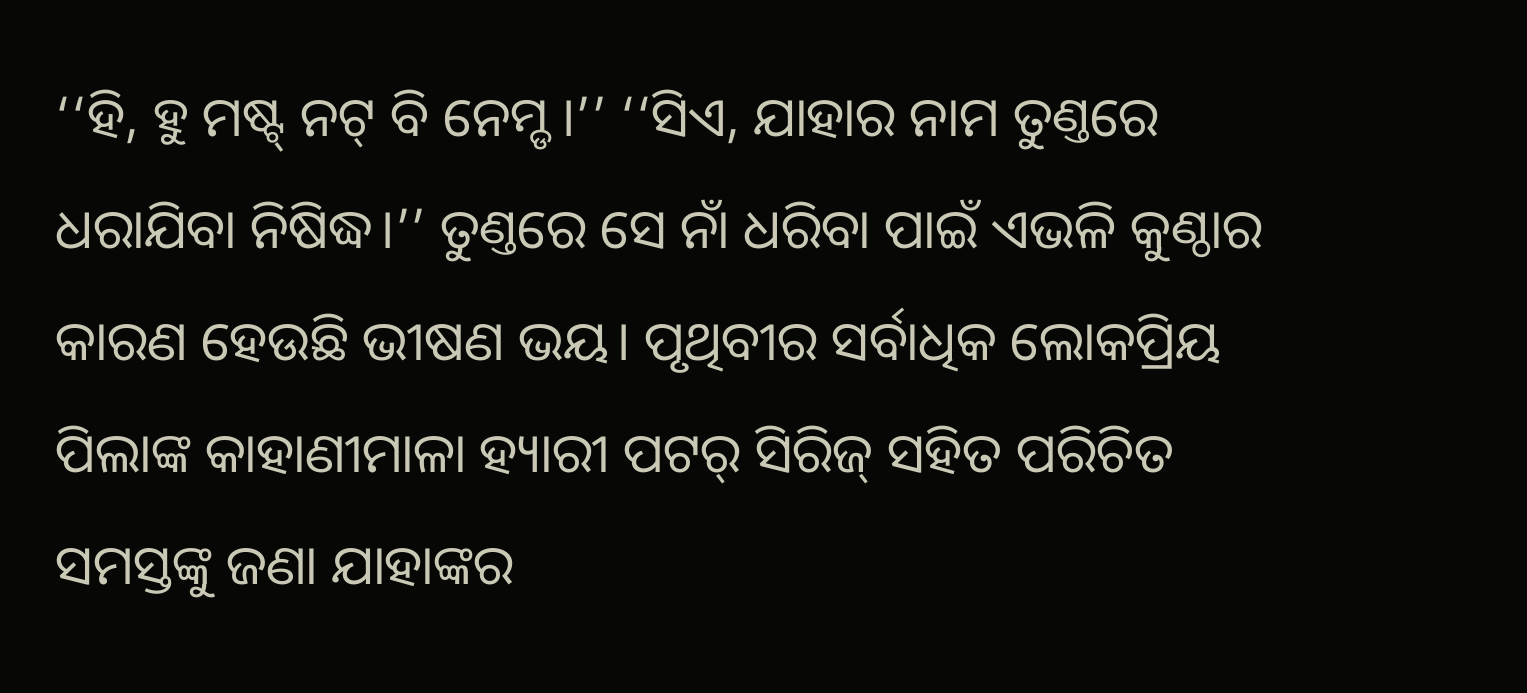‘‘ହି, ହୁ ମଷ୍ଟ୍ ନଟ୍ ବି ନେମ୍ଡ।’’ ‘‘ସିଏ, ଯାହାର ନାମ ତୁଣ୍ତରେ ଧରାଯିବା ନିଷିଦ୍ଧ।’’ ତୁଣ୍ତରେ ସେ ନାଁ ଧରିବା ପାଇଁ ଏଭଳି କୁଣ୍ଠାର କାରଣ ହେଉଛି ଭୀଷଣ ଭୟ। ପୃଥିବୀର ସର୍ବାଧିକ ଲୋକପ୍ରିୟ ପିଲାଙ୍କ କାହାଣୀମାଳା ହ୍ୟାରୀ ପଟର୍ ସିରିଜ୍ ସହିତ ପରିଚିତ ସମସ୍ତଙ୍କୁ ଜଣା ଯାହାଙ୍କର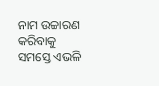ନାମ ଉଚ୍ଚାରଣ କରିବାକୁ ସମସ୍ତେ ଏଭଳି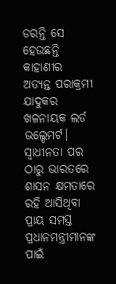ଡରନ୍ତି ସେ ହେଉଛନ୍ତି କାହାଣୀର ଅତ୍ୟନ୍ତ ପରାକ୍ରମୀ ଯାଦୁକର ଖଳନାୟକ ଲର୍ଡ ଭଲ୍ଡେମର୍ଟ। ସ୍ବାଧୀନତା ପର ଠାରୁ ଭାରତରେ ଶାସନ କ୍ଷମତାରେ ରହି ଆସିଥିବା ପ୍ରାୟ ସମସ୍ତ ପ୍ରଧାନମନ୍ତ୍ରୀମାନଙ୍କ ପାଇଁ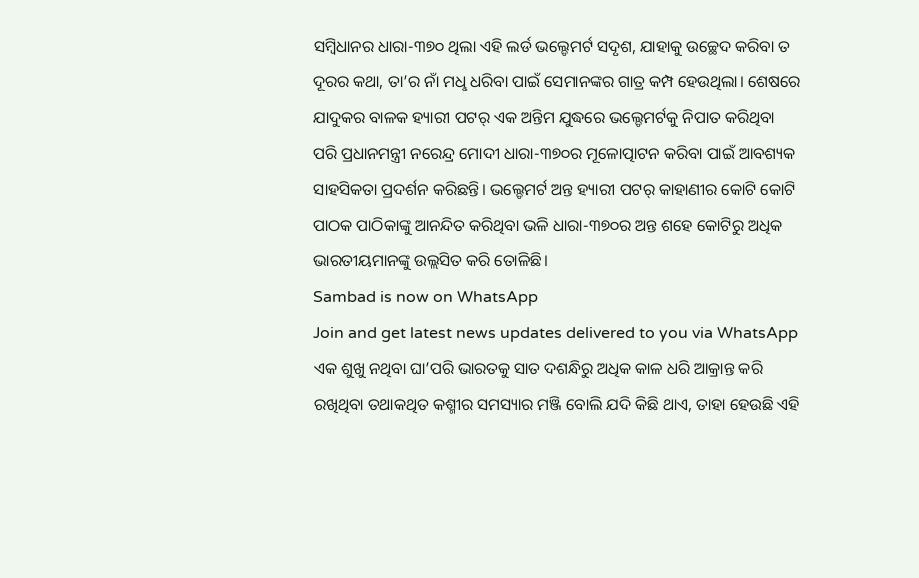ସମ୍ବିଧାନର ଧାରା-୩୭୦ ଥିଲା ଏହି ଲର୍ଡ ଭଲ୍ଡେମର୍ଟ ସଦୃଶ, ଯାହାକୁ ଉଚ୍ଛେଦ କରିବା ତ ଦୂରର କଥା, ତା’ର ନାଁ ମଧୢ ଧରିବା ପାଇଁ ସେମାନଙ୍କର ଗାତ୍ର କମ୍ପ ହେଉଥିଲା। ଶେଷରେ ଯାଦୁକର ବାଳକ ହ୍ୟାରୀ ପଟର୍ ଏକ ଅନ୍ତିମ ଯୁଦ୍ଧରେ ଭଲ୍ଡେମର୍ଟକୁ ନିପାତ କରିଥିବା ପରି ପ୍ରଧାନମନ୍ତ୍ରୀ ନରେନ୍ଦ୍ର ମୋଦୀ ଧାରା-୩୭୦ର ମୂଳୋତ୍ପାଟନ କରିବା ପାଇଁ ଆବଶ୍ୟକ ସାହସିକତା ପ୍ରଦର୍ଶନ କରିଛନ୍ତି। ଭଲ୍ଡେମର୍ଟ ଅନ୍ତ ହ୍ୟାରୀ ପଟର୍ କାହାଣୀର କୋଟି କୋଟି ପାଠକ ପାଠିକାଙ୍କୁ ଆନନ୍ଦିତ କରିଥିବା ଭଳି ଧାରା-୩୭୦ର ଅନ୍ତ ଶହେ କୋଟିରୁ ଅଧିକ ଭାରତୀୟମାନଙ୍କୁ ଉଲ୍ଲସିତ କରି ତୋଳିଛି।
Sambad is now on WhatsApp
Join and get latest news updates delivered to you via WhatsApp
ଏକ ଶୁଖୁ ନଥିବା ଘା’ପରି ଭାରତକୁ ସାତ ଦଶନ୍ଧିରୁ ଅଧିକ କାଳ ଧରି ଆକ୍ରାନ୍ତ କରି ରଖିଥିବା ତଥାକଥିତ କଶ୍ମୀର ସମସ୍ୟାର ମଞ୍ଜି ବୋଲି ଯଦି କିଛି ଥାଏ, ତାହା ହେଉଛି ଏହି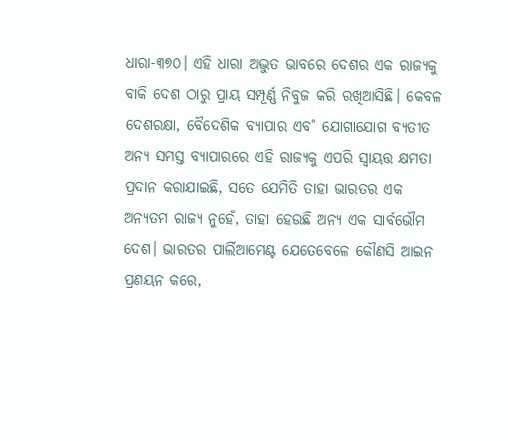ଧାରା-୩୭୦। ଏହି ଧାରା ଅଦ୍ଭୁତ ଭାବରେ ଦେଶର ଏକ ରାଜ୍ୟକୁ ବାକି ଦେଶ ଠାରୁ ପ୍ରାୟ ସମ୍ପୂର୍ଣ୍ଣ ନିବୁଜ କରି ରଖିଆସିଛି। କେବଳ ଦେଶରକ୍ଷା, ବୈଦେଶିକ ବ୍ୟାପାର ଏବ˚ ଯୋଗାଯୋଗ ବ୍ୟତୀତ ଅନ୍ୟ ସମସ୍ତ ବ୍ୟାପାରରେ ଏହି ରାଜ୍ୟକୁ ଏପରି ସ୍ବାୟତ୍ତ କ୍ଷମତା ପ୍ରଦାନ କରାଯାଇଛି, ସତେ ଯେମିତି ତାହା ଭାରତର ଏକ ଅନ୍ୟତମ ରାଜ୍ୟ ନୁହେଁ, ତାହା ହେଉଛି ଅନ୍ୟ ଏକ ସାର୍ବଭୌମ ଦେଶ। ଭାରତର ପାର୍ଲିଆମେଣ୍ଟ ଯେତେବେଳେ କୌଣସି ଆଇନ ପ୍ରଣୟନ କରେ,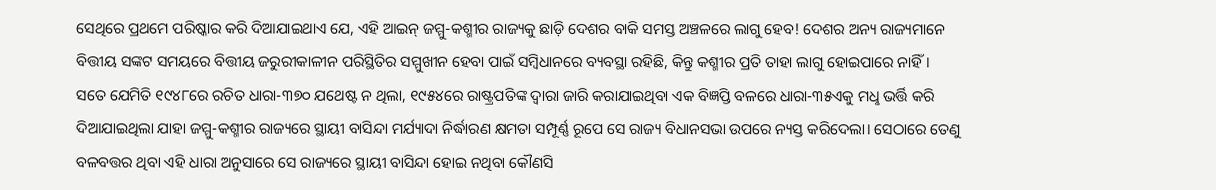ସେଥିରେ ପ୍ରଥମେ ପରିଷ୍କାର କରି ଦିଆଯାଇଥାଏ ଯେ, ଏହି ଆଇନ୍ ଜମ୍ମୁ-କଶ୍ମୀର ରାଜ୍ୟକୁ ଛାଡ଼ି ଦେଶର ବାକି ସମସ୍ତ ଅଞ୍ଚଳରେ ଲାଗୁ ହେବ! ଦେଶର ଅନ୍ୟ ରାଜ୍ୟମାନେ ବିତ୍ତୀୟ ସଙ୍କଟ ସମୟରେ ବିତ୍ତୀୟ ଜରୁରୀକାଳୀନ ପରିସ୍ଥିତିର ସମ୍ମୁଖୀନ ହେବା ପାଇଁ ସମ୍ବିଧାନରେ ବ୍ୟବସ୍ଥା ରହିଛି, କିନ୍ତୁ କଶ୍ମୀର ପ୍ରତି ତାହା ଲାଗୁ ହୋଇପାରେ ନାହିଁ।
ସତେ ଯେମିତି ୧୯୪୮ରେ ରଚିତ ଧାରା-୩୭୦ ଯଥେଷ୍ଟ ନ ଥିଲା, ୧୯୫୪ରେ ରାଷ୍ଟ୍ରପତିଙ୍କ ଦ୍ବାରା ଜାରି କରାଯାଇଥିବା ଏକ ବିଜ୍ଞପ୍ତି ବଳରେ ଧାରା-୩୫ଏକୁ ମଧୢ ଭର୍ତ୍ତି କରି ଦିଆଯାଇଥିଲା ଯାହା ଜମ୍ମୁ-କଶ୍ମୀର ରାଜ୍ୟରେ ସ୍ଥାୟୀ ବାସିନ୍ଦା ମର୍ଯ୍ୟାଦା ନିର୍ଦ୍ଧାରଣ କ୍ଷମତା ସମ୍ପୂର୍ଣ୍ଣ ରୂପେ ସେ ରାଜ୍ୟ ବିଧାନସଭା ଉପରେ ନ୍ୟସ୍ତ କରିଦେଲା। ସେଠାରେ ତେଣୁ ବଳବତ୍ତର ଥିବା ଏହି ଧାରା ଅନୁସାରେ ସେ ରାଜ୍ୟରେ ସ୍ଥାୟୀ ବାସିନ୍ଦା ହୋଇ ନଥିବା କୌଣସି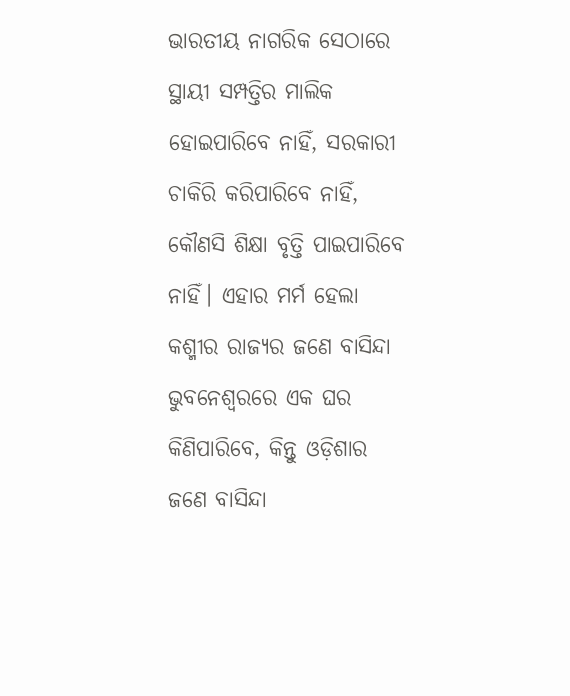ଭାରତୀୟ ନାଗରିକ ସେଠାରେ ସ୍ଥାୟୀ ସମ୍ପତ୍ତିର ମାଲିକ ହୋଇପାରିବେ ନାହିଁ, ସରକାରୀ ଚାକିରି କରିପାରିବେ ନାହିଁ, କୌଣସି ଶିକ୍ଷା ବୃତ୍ତି ପାଇପାରିବେ ନାହିଁ। ଏହାର ମର୍ମ ହେଲା କଶ୍ମୀର ରାଜ୍ୟର ଜଣେ ବାସିନ୍ଦା ଭୁବନେଶ୍ବରରେ ଏକ ଘର କିଣିପାରିବେ, କିନ୍ତୁ ଓଡ଼ିଶାର ଜଣେ ବାସିନ୍ଦା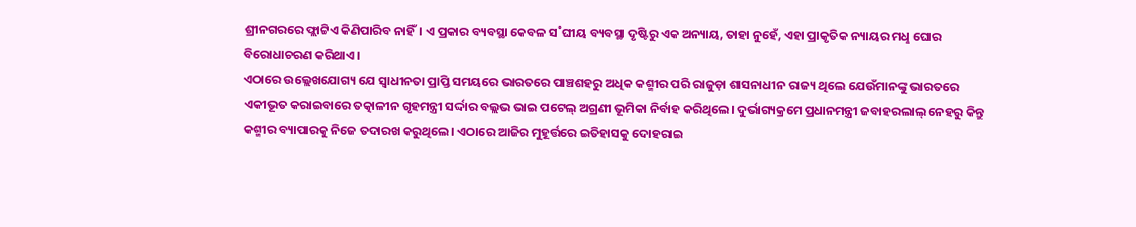ଶ୍ରୀନଗରରେ ଫ୍ଲାଟ୍ଟିଏ କିଣିପାରିବ ନାହିଁ। ଏ ପ୍ରକାର ବ୍ୟବସ୍ଥା କେବଳ ସ˚ଘୀୟ ବ୍ୟବସ୍ଥା ଦୃଷ୍ଟିରୁ ଏକ ଅନ୍ୟାୟ, ତାହା ନୁହେଁ, ଏହା ପ୍ରାକୃତିକ ନ୍ୟାୟର ମଧୢ ଘୋର ବିରୋଧାଚରଣ କରିଥାଏ।
ଏଠାରେ ଉଲ୍ଲେଖଯୋଗ୍ୟ ଯେ ସ୍ବାଧୀନତା ପ୍ରାପ୍ତି ସମୟରେ ଭାରତରେ ପାଞ୍ଚଶହରୁ ଅଧିକ କଶ୍ମୀର ପରି ରାଜୁଡ଼ା ଶାସନାଧୀନ ରାଜ୍ୟ ଥିଲେ ଯେଉଁମାନଙ୍କୁ ଭାରତରେ ଏକୀଭୂତ କରାଇବାରେ ତତ୍କାଳୀନ ଗୃହମନ୍ତ୍ରୀ ସର୍ଦ୍ଦାର ବଲ୍ଲଭ ଭାଇ ପଟେଲ୍ ଅଗ୍ରଣୀ ଭୂମିକା ନିର୍ବାହ କରିଥିଲେ। ଦୁର୍ଭାଗ୍ୟକ୍ରମେ ପ୍ରଧାନମନ୍ତ୍ରୀ ଜବାହରଲାଲ୍ ନେହରୁ କିନ୍ତୁ କଶ୍ମୀର ବ୍ୟାପାରକୁ ନିଜେ ତଦାରଖ କରୁଥିଲେ। ଏଠାରେ ଆଜିର ମୁହୂର୍ତ୍ତରେ ଇତିହାସକୁ ଦୋହରାଇ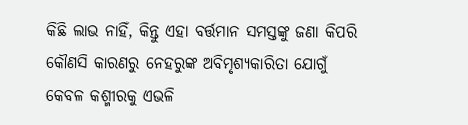କିଛି ଲାଭ ନାହିଁ, କିନ୍ତୁ ଏହା ବର୍ତ୍ତମାନ ସମସ୍ତଙ୍କୁ ଜଣା କିପରି କୌଣସି କାରଣରୁ ନେହରୁଙ୍କ ଅବିମୃଶ୍ୟକାରିତା ଯୋଗୁଁ କେବଳ କଶ୍ମୀରକୁ ଏଭଳି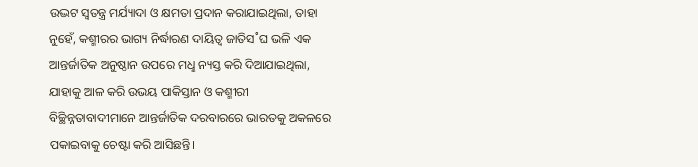ଉଦ୍ଭଟ ସ୍ବତନ୍ତ୍ର ମର୍ଯ୍ୟାଦା ଓ କ୍ଷମତା ପ୍ରଦାନ କରାଯାଇଥିଲା, ତାହା ନୁହେଁ, କଶ୍ମୀରର ଭାଗ୍ୟ ନିର୍ଦ୍ଧାରଣ ଦାୟିତ୍ବ ଜାତିସ˚ଘ ଭଳି ଏକ ଆନ୍ତର୍ଜାତିକ ଅନୁଷ୍ଠାନ ଉପରେ ମଧୢ ନ୍ୟସ୍ତ କରି ଦିଆଯାଇଥିଲା, ଯାହାକୁ ଆଳ କରି ଉଭୟ ପାକିସ୍ତାନ ଓ କଶ୍ମୀରୀ ବିଚ୍ଛିନ୍ନତାବାଦୀମାନେ ଆନ୍ତର୍ଜାତିକ ଦରବାରରେ ଭାରତକୁ ଅକଳରେ ପକାଇବାକୁ ଚେଷ୍ଟା କରି ଆସିଛନ୍ତି।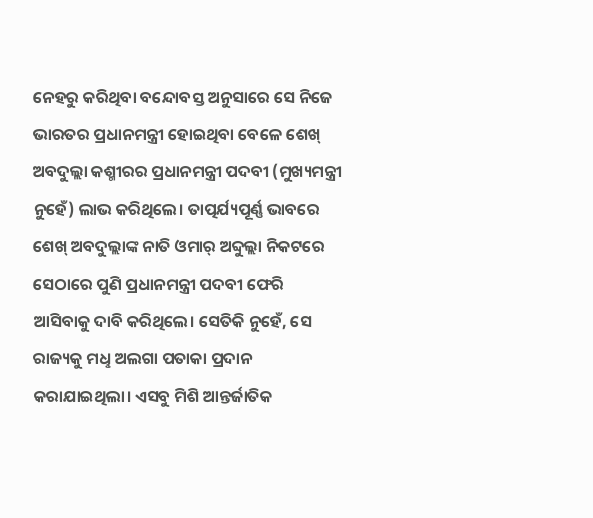ନେହରୁ କରିଥିବା ବନ୍ଦୋବସ୍ତ ଅନୁସାରେ ସେ ନିଜେ ଭାରତର ପ୍ରଧାନମନ୍ତ୍ରୀ ହୋଇଥିବା ବେଳେ ଶେଖ୍ ଅବଦୁଲ୍ଲା କଶ୍ମୀରର ପ୍ରଧାନମନ୍ତ୍ରୀ ପଦବୀ (ମୁଖ୍ୟମନ୍ତ୍ରୀ ନୁହେଁ) ଲାଭ କରିଥିଲେ। ତାତ୍ପର୍ଯ୍ୟପୂର୍ଣ୍ଣ ଭାବରେ ଶେଖ୍ ଅବଦୁଲ୍ଲାଙ୍କ ନାତି ଓମାର୍ ଅବ୍ଦୁଲ୍ଲା ନିକଟରେ ସେଠାରେ ପୁଣି ପ୍ରଧାନମନ୍ତ୍ରୀ ପଦବୀ ଫେରି ଆସିବାକୁ ଦାବି କରିଥିଲେ। ସେତିକି ନୁହେଁ, ସେ ରାଜ୍ୟକୁ ମଧୢ ଅଲଗା ପତାକା ପ୍ରଦାନ କରାଯାଇଥିଲା। ଏସବୁ ମିଶି ଆନ୍ତର୍ଜାତିକ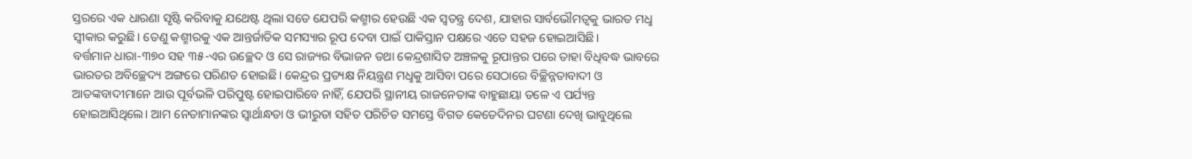ସ୍ତରରେ ଏକ ଧାରଣା ସୃଷ୍ଟି କରିବାକୁ ଯଥେଷ୍ଟ ଥିଲା ସତେ ଯେପରି କଶ୍ମୀର ହେଉଛି ଏକ ସ୍ବତନ୍ତ୍ର ଦେଶ, ଯାହାର ସାର୍ବଭୌମତ୍ବକୁ ଭାରତ ମଧୢ ସ୍ବୀକାର କରୁଛି। ତେଣୁ କଶ୍ମୀରକୁ ଏକ ଆନ୍ତର୍ଜାତିକ ସମସ୍ୟାର ରୂପ ଦେବା ପାଇଁ ପାକିସ୍ତାନ ପକ୍ଷରେ ଏତେ ସହଜ ହୋଇଆସିଛି।
ବର୍ତ୍ତମାନ ଧାରା-୩୭୦ ସହ ୩୫-ଏର ଉଚ୍ଛେଦ ଓ ସେ ରାଜ୍ୟର ବିଭାଜନ ତଥା କେନ୍ଦ୍ରଶାସିତ ଅଞ୍ଚଳକୁ ରୂପାନ୍ତର ପରେ ତାହା ବିଧିବଦ୍ଧ ଭାବରେ ଭାରତର ଅବିଚ୍ଛେଦ୍ୟ ଅଙ୍ଗରେ ପରିଣତ ହୋଇଛି। କେନ୍ଦ୍ରର ପ୍ରତ୍ୟକ୍ଷ ନିୟନ୍ତ୍ରଣ ମଧୢକୁ ଆସିବା ପରେ ସେଠାରେ ବିଚ୍ଛିନ୍ନତାବାଦୀ ଓ ଆତଙ୍କବାଦୀମାନେ ଆଉ ପୂର୍ବଭଳି ପରିପୁଷ୍ଟ ହୋଇପାରିବେ ନାହିଁ, ଯେପରି ସ୍ଥାନୀୟ ରାଜନେତାଙ୍କ ବାହୁଛାୟା ତଳେ ଏ ପର୍ଯ୍ୟନ୍ତ ହୋଇଆସିଥିଲେ। ଆମ ନେତାମାନଙ୍କର ସ୍ବାର୍ଥାନ୍ଧତା ଓ ଭୀରୁତା ସହିତ ପରିଚିତ ସମସ୍ତେ ବିଗତ କେତେଦିନର ଘଟଣା ଦେଖି ଭାବୁଥିଲେ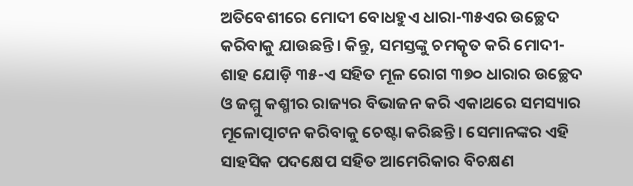ଅତିବେଶୀରେ ମୋଦୀ ବୋଧହୁଏ ଧାରା-୩୫ଏର ଉଚ୍ଛେଦ କରିବାକୁ ଯାଉଛନ୍ତି। କିନ୍ତୁ, ସମସ୍ତଙ୍କୁ ଚମତ୍କୃତ କରି ମୋଦୀ-ଶାହ ଯୋଡ଼ି ୩୫-ଏ ସହିତ ମୂଳ ରୋଗ ୩୭୦ ଧାରାର ଉଚ୍ଛେଦ ଓ ଜମ୍ମୁ କଶ୍ମୀର ରାଜ୍ୟର ବିଭାଜନ କରି ଏକାଥରେ ସମସ୍ୟାର ମୂଳୋତ୍ପାଟନ କରିବାକୁ ଚେଷ୍ଟା କରିଛନ୍ତି। ସେମାନଙ୍କର ଏହି ସାହସିକ ପଦକ୍ଷେପ ସହିତ ଆମେରିକାର ବିଚକ୍ଷଣ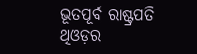ଭୂତପୂର୍ବ ରାଷ୍ଟ୍ରପତି ଥିଓଡ଼ର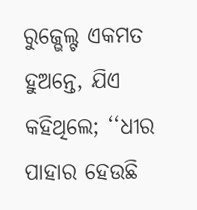ରୁଜ୍ଭେଲ୍ଟ ଏକମତ ହୁଅନ୍ତେ, ଯିଏ କହିଥିଲେ; ‘‘ଧୀର ପାହାର ହେଉଛି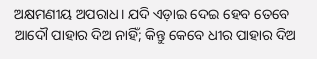ଅକ୍ଷମଣୀୟ ଅପରାଧ। ଯଦି ଏଡ଼ାଇ ଦେଇ ହେବ ତେବେ ଆଦୌ ପାହାର ଦିଅ ନାହିଁ; କିନ୍ତୁ କେବେ ଧୀର ପାହାର ଦିଅ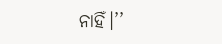ନାହିଁ।’’